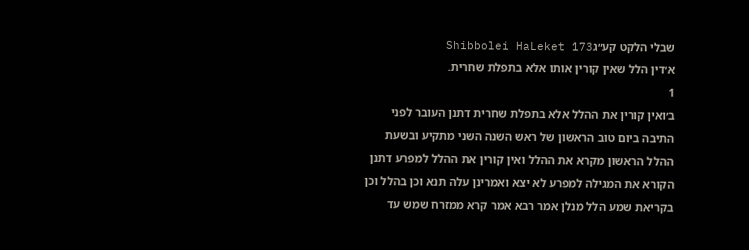שבלי הלקט קע״גShibbolei HaLeket 173
א׳דין הלל שאין קורין אותו אלא בתפלת שחרית.
1
ב׳ואין קורין את ההלל אלא בתפלת שחרית דתנן העובר לפני התיבה ביום טוב הראשון של ראש השנה השני מתקיע ובשעת ההלל הראשון מקרא את ההלל ואין קורין את ההלל למפרע דתנן הקורא את המגילה למפרע לא יצא ואמרינן עלה תנא וכן בהלל וכן בקריאת שמע הלל מנלן אמר רבא אמר קרא ממזרח שמש עד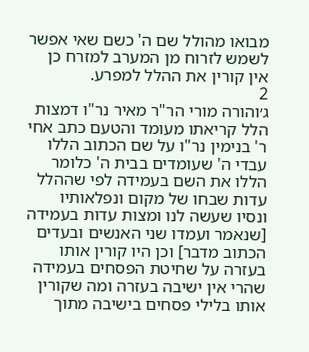מבואו מהולל שם ה' כשם שאי אפשר לשמש לזרוח מן המערב למזרח כן אין קורין את ההלל למפרע.
2
ג׳והורה מורי הר"ר מאיר נר"ו דמצות הלל קריאתו מעומד והטעם כתב אחי ר' בנימין נר"ו על שם הכתוב הללו עבדי ה' שעומדים בבית ה' כלומר הללו את השם בעמידה לפי שההלל עדות שבחו של מקום ונפלאותיו ונסיו שעשה לנו ומצות עדות בעמידה [שנאמר ועמדו שני האנשים ובעדים הכתוב מדבר] וכן היו קורין אותו בעזרה על שחיטת הפסחים בעמידה שהרי אין ישיבה בעזרה ומה שקורין אותו בלילי פסחים בישיבה מתוך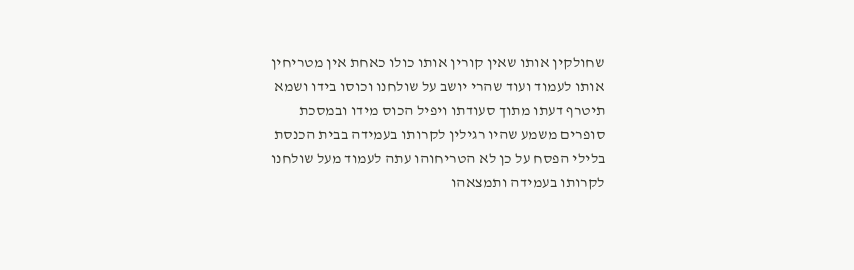שחולקין אותו שאין קורין אותו כולו כאחת אין מטריחין אותו לעמוד ועוד שהרי יושב על שולחנו וכוסו בידו ושמא תיטרף דעתו מתוך סעודתו ויפיל הכוס מידו ובמסכת סופרים משמע שהיו רגילין לקרותו בעמידה בבית הכנסת בלילי הפסח על כן לא הטריחוהו עתה לעמוד מעל שולחנו לקרותו בעמידה ותמצאהו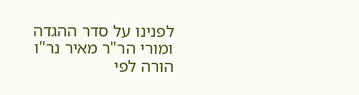לפנינו על סדר ההגדה ומורי הר"ר מאיר נר"ו הורה לפי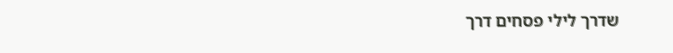שדרך לילי פסחים דרך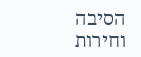הסיבה וחירות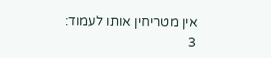אין מטריחין אותו לעמוד:
3